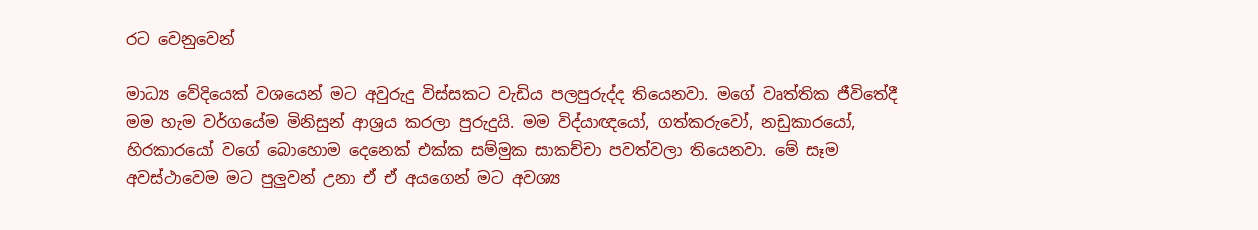රට වෙනුවෙන්

මාධ්‍ය වේදියෙක් වශයෙන් මට අවුරුදු විස්සකට වැඩිය පලපුරුද්ද තියෙනවා. මගේ වෘත්තික ජීවිතේදී මම හැම වර්ගයේම මිනිසුන් ආශ්‍රය කරලා පුරුදුයි. මම විද්යාඥයෝ, ගත්කරුවෝ, නඩුකාරයෝ, හිරකාරයෝ වගේ බොහොම දෙනෙක් එක්ක සම්මුක සාකච්චා පවත්වලා තියෙනවා. මේ සෑම අවස්ථාවෙම මට පුලුවන් උනා ඒ ඒ අයගෙන් මට අවශ්‍ය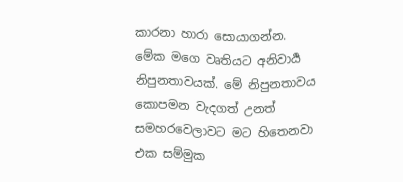කාරනා හාරා සොයාගන්න. මේක මගෙ වෘතියට අනිවාර්‍ය නිපුනතාවයක්. මේ නිපුනතාවය කොපමන වැදගත් උනත් සමහරවෙලාවට මට හිතෙනවා එක සම්මුක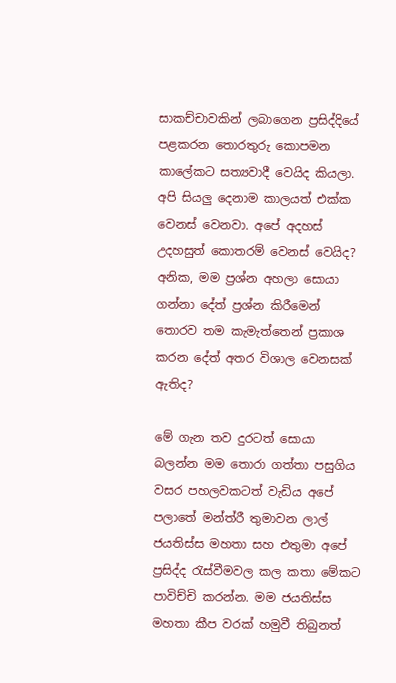සාකච්චාවකින් ලබාගෙන ප්‍රසිද්දියේ පළකරන තොරතුරු කොපමන කාලේකට සත්‍යවාදී වෙයිද කියලා. අපි සියලු දෙනාම කාලයත් එක්ක වෙනස් වෙනවා. අපේ අදහස් උදහසුත් කොතරම් වෙනස් වෙයිද? අනික, මම ප්‍රශ්න අහලා සොයා ගන්නා දේත් ප්‍රශ්න කිරීමෙන් තොරව තම කැමැත්තෙන් ප්‍රකාශ කරන දේත් අතර විශාල වෙනසක් ඇතිද?

මේ ගැන තව දුරටත් සොයා බලන්න මම තොරා ගත්තා පසුගිය වසර පහලවකටත් වැඩිය අපේ පලාතේ මන්ත්රී තුමාවන ලාල් ජයතිස්ස මහතා සහ එතුමා අපේ ප්‍රසිද්ද රැස්වීමවල කල කතා මේකට පාවිච්චි කරන්න. මම ජයතිස්ස මහතා කීප වරක් හමුවී තිබුනත්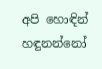අපි හොඳින් හඳුනන්නෝ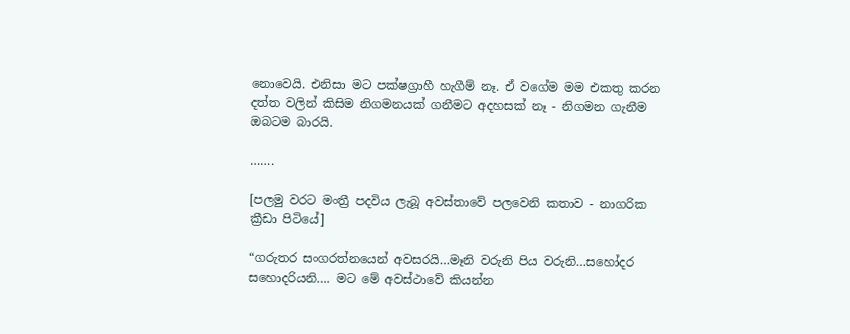නොවෙයි. එනිසා මට පක්ෂග්‍රාහී හැගීම් නෑ. ඒ වගේම මම එකතු කරන දත්ත වලින් කිසිම නිගමනයක් ගනීමට අදහසක් නෑ - නිගමන ගැනීම ඔබටම බාරයි.

…….

[පලමු වරට මංත්‍රී පදවිය ලැබූ අවස්තාවේ පලවෙනි කතාව - නාගරික ක්‍රීඩා පිටියේ]

“ගරුතර සංගරත්නයෙන් අවසරයි…මෑනි වරුනි පිය වරුනි…සහෝදර සහොදරියනි…. මට මේ අවස්ථාවේ කියන්න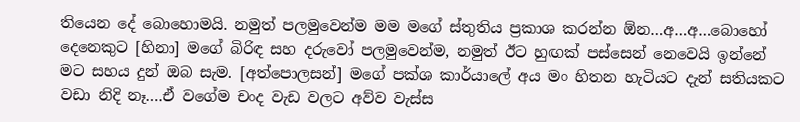තියෙන දේ බොහොමයි. නමුත් පලමුවෙන්ම මම මගේ ස්තුතිය ප්‍රකාශ කරන්න ඕන…අ…අ…බොහෝ දෙනෙකුට [හිනා] මගේ බිරිඳ සහ දරුවෝ පලමුවෙන්ම, නමුත් ඊට හුඟක් පස්සෙන් නෙවෙයි ඉන්නේ මට සහය දුන් ඔබ සැම. [අත්පොලසන්] මගේ පක්ශ කාර්යාලේ අය මං හිතන හැටියට දැන් සතියකට වඩා නිදි නෑ….ඒ වගේම චංද වැඩ වලට අව්ව වැස්ස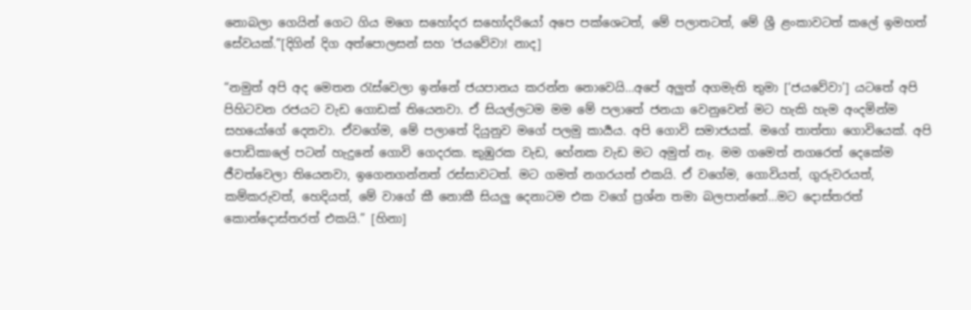නොබලා ගෙයින් ගෙට ගිය මගෙ සහෝදර සහෝදරියෝ අපෙ පක්ශෙටත්, මේ පලාතටත්, මේ ශ්‍රී ළංකාවටත් කලේ ඉමහත් සේවයක්.”[දිගින් දිග අත්පොලසන් සහ ‘ජයවේවා! නාද]

“නමුත් අපි අද මෙතන රැස්වෙලා ඉන්නේ ජයපානය කරන්න නොවෙයි…අපේ අලුත් අගමැති තුමා [‘ජයවේවා’] යටතේ අපි පිහිටවන රජයට වැඩ ගොඩක් තියෙනවා. ඒ සියල්ලටම මම මේ පලාතේ ජනයා වෙනුවෙන් මට හැකි හැම අංදමින්ම සහයෝගේ දෙනවා. ඒවගේම, මේ පලාතේ දියුනුව මගේ පලමු කාර්‍යය. අපි ගොවි සමාජයක්. මගේ තාත්තා ගොවියෙක්. අපි පොඩිකාලේ පටන් හැදුනේ ගොවි ගෙදරක. කුඹුරක වැඩ, හේනක වැඩ මට අමුත් නෑ. මම ගමෙත් නගරෙත් දෙකේම ජීවත්වෙලා තියෙනවා, ඉගෙනගන්නත් රස්සාවටත්. මට ගමත් නගරයත් එකයි. ඒ වගේම, ගොවියත්, ගුරුවරයත්, කම්කරුවත්, හෙදියත්, මේ වාගේ කී නොකී සියලු දෙනාටම එක වගේ ප්‍රශ්න තමා බලපාන්නේ…මට දොස්තරත් කොන්දොස්තරත් එකයි.” [හිනා]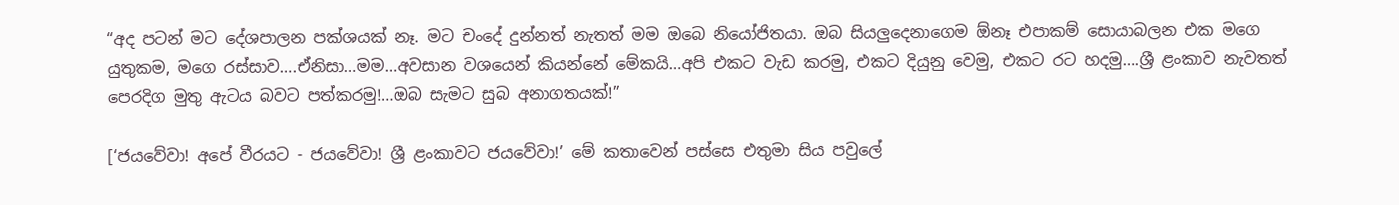“අද පටන් මට දේශපාලන පක්ශයක් නෑ. මට චංදේ දුන්නත් නැතත් මම ඔබෙ නියෝජිතයා. ඔබ සියලුදෙනාගෙම ඕනෑ එපාකම් සොයාබලන එක මගෙ යුතුකම, මගෙ රස්සාව….ඒනිසා…මම…අවසාන වශයෙන් කියන්නේ මේකයි…අපි එකට වැඩ කරමු, එකට දියුනු වෙමු, එකට රට හදමු….ශ්‍රී ළංකාව නැවතත් පෙරදිග මුතු ඇටය බවට පත්කරමු!…ඔබ සැමට සුබ අනාගතයක්!”

[‘ජයවේවා! අපේ වීරයට - ජයවේවා! ශ්‍රී ළංකාවට ජයවේවා!’ මේ කතාවෙන් පස්සෙ එතුමා සිය පවුලේ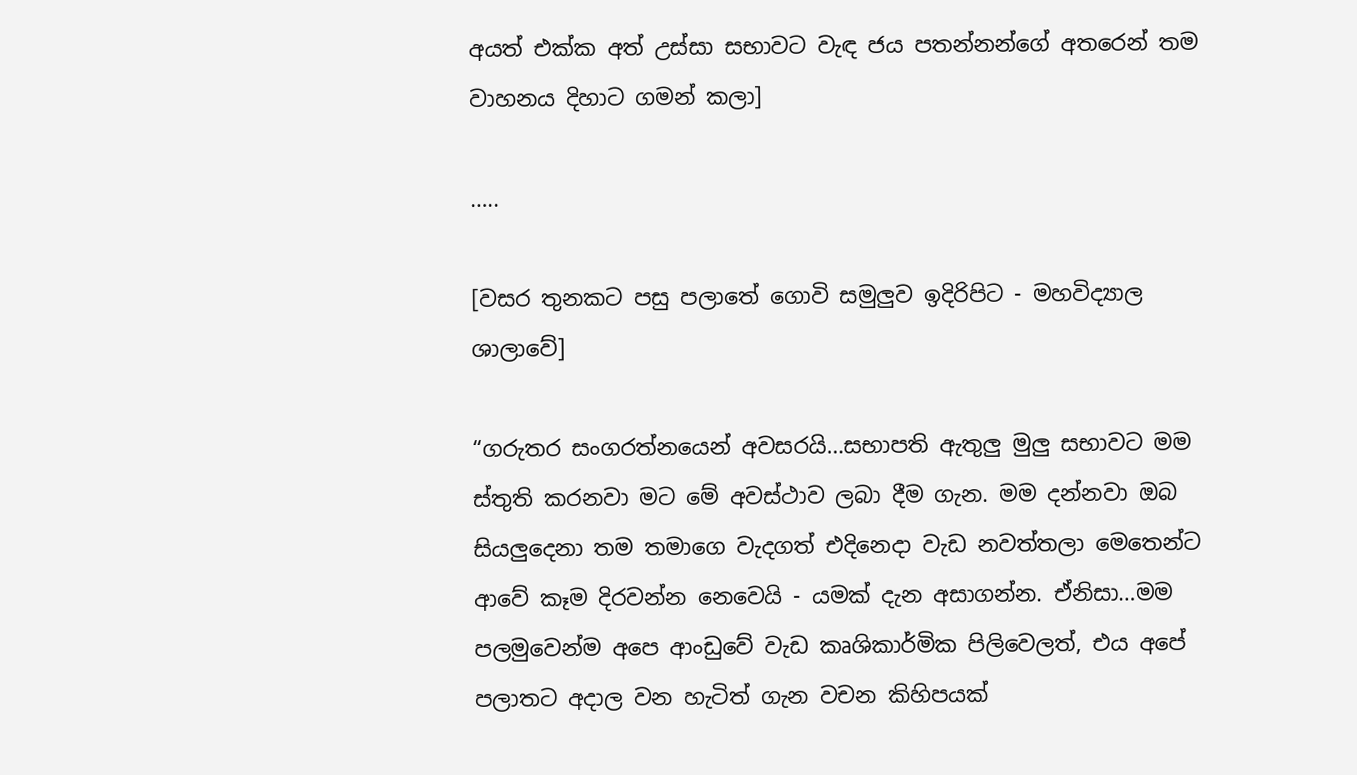අයත් එක්ක අත් උස්සා සභාවට වැඳ ජය පතන්නන්ගේ අතරෙන් තම වාහනය දිහාට ගමන් කලා]

…..

[වසර තුනකට පසු පලාතේ ගොවි සමුලුව ඉදිරිපිට - මහවිද්‍යාල ශාලාවේ]

“ගරුතර සංගරත්නයෙන් අවසරයි…සභාපති ඇතුලු මුලු සභාවට මම ස්තුති කරනවා මට මේ අවස්ථාව ලබා දීම ගැන. මම දන්නවා ඔබ සියලුදෙනා තම තමාගෙ වැදගත් එදිනෙදා වැඩ නවත්තලා මෙතෙන්ට ආවේ කෑම දිරවන්න නෙවෙයි - යමක් දැන අසාගන්න. ඒනිසා…මම පලමුවෙන්ම අපෙ ආංඩුවේ වැඩ කෘශිකාර්මික පිලිවෙලත්, එය අපේ පලාතට අදාල වන හැටිත් ගැන වචන කිහිපයක්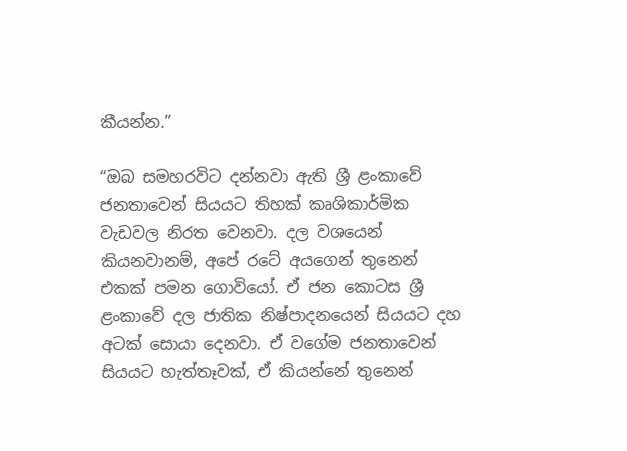කීයන්න.”

“ඔබ සමහරවිට දන්නවා ඇති ශ්‍රී ළංකාවේ ජනතාවෙන් සියයට තිහක් කෘශිකාර්මික වැඩවල නිරත වෙනවා. දල වශයෙන් කියනවානම්, අපේ රටේ අයගෙන් තුනෙන් එකක් පමන ගොවියෝ. ඒ ජන කොටස ශ්‍රී ළංකාවේ දල ජාතික නිෂ්පාදනයෙන් සියයට දහ අටක් සොයා දෙනවා. ඒ වගේම ජනතාවෙන් සියයට හැත්තෑවක්, ඒ කියන්නේ තුනෙන්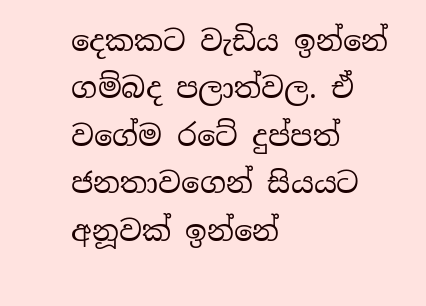දෙකකට වැඩිය ඉන්නේ ගම්බද පලාත්වල. ඒ වගේම රටේ දුප්පත් ජනතාවගෙන් සියයට අනූවක් ඉන්නේ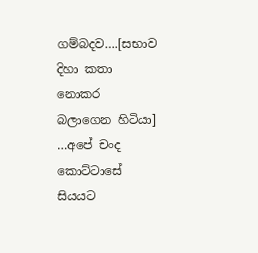ගම්බදව….[සභාව දිහා කතා නොකර බලාගෙන හිටියා] …අපේ චංද කොට්ටාසේ සියයට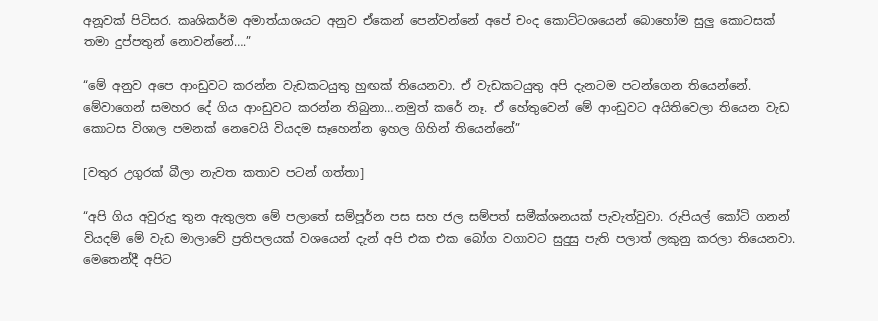අනූවක් පිටිසර. කෘශිකර්ම අමාත්යාශයට අනුව ඒකෙන් පෙන්වන්නේ අපේ චංද කොට්ටශයෙන් බොහෝම සුලු කොටසක් තමා දුප්පතුන් නොවන්නේ….”

“මේ අනුව අපෙ ආංඩුවට කරන්න වැඩකටයුතු හුඟක් තියෙනවා. ඒ වැඩකටයුතු අපි දැනටම පටන්ගෙන තියෙන්නේ. මේවාගෙන් සමහර දේ ගිය ආංඩුවට කරන්න තිබුනා…නමුත් කරේ නෑ. ඒ හේතුවෙන් මේ ආංඩුවට අයිතිවෙලා තියෙන වැඩ කොටස විශාල පමනක් නෙවෙයි වියදම සෑහෙන්න ඉහල ගිහින් තියෙන්නේ”

[වතුර උගුරක් බීලා නැවත කතාව පටන් ගත්තා]

“අපි ගිය අවුරුදු තුන ඇතුලත මේ පලාතේ සම්පූර්න පස සහ ජල සම්පත් සමීක්ශනයක් පැවැත්වුවා. රුපියල් කෝටි ගනන් වියදම් මේ වැඩ මාලාවේ ප්‍රතිපලයක් වශයෙන් දැන් අපි එක එක බෝග වගාවට සුදුසු පැති පලාත් ලකුනු කරලා තියෙනවා. මෙතෙන්දී අපිට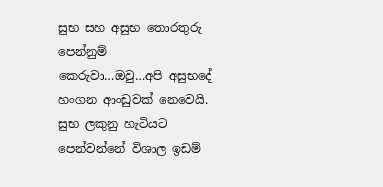සුභ සහ අසුභ තොරතුරු පෙන්නුම් කෙරුවා…ඔවු…අපි අසුභදේ හංගන ආංඩුවක් නෙවෙයි. සුභ ලකුනු හැටියට පෙන්වන්නේ විශාල ඉඩම්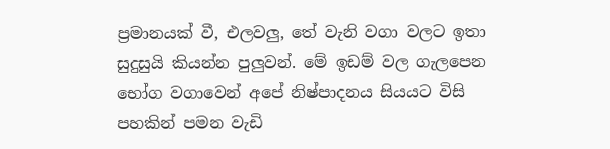ප්‍රමානයක් වී, එලවලු, තේ වැනි වගා වලට ඉතා සුදුසුයි කියන්න පුලුවන්. මේ ඉඩම් වල ගැලපෙන භෝග වගාවෙන් අපේ නිෂ්පාදනය සියයට විසි පහකින් පමන වැඩි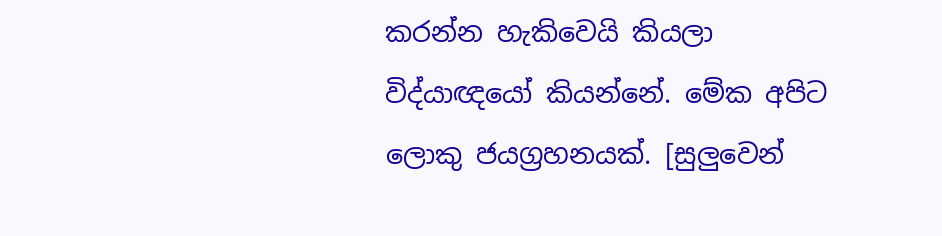කරන්න හැකිවෙයි කියලා විද්යාඥයෝ කියන්නේ. මේක අපිට ලොකු ජයග්‍රහනයක්. [සුලුවෙන්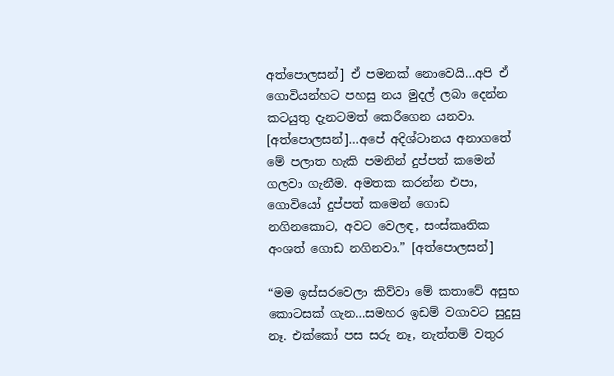අත්පොලසන්] ඒ පමනක් නොවෙයි…අපි ඒ ගොවියන්හට පහසු නය මුදල් ලබා දෙන්න කටයුතු දැනටමත් කෙරීගෙන යනවා. [අත්පොලසන්]…අපේ අදිශ්ටානය අනාගතේ මේ පලාත හැකි පමනින් දුප්පත් කමෙන් ගලවා ගැනීම. අමතක කරන්න එපා, ගොවියෝ දුප්පත් කමෙන් ගොඩ නගිනකොට, අවට වෙලඳ, සංස්කෘතික අංශත් ගොඩ නගිනවා.” [අත්පොලසන්]

“මම ඉස්සරවෙලා කිව්වා මේ කතාවේ අසුභ කොටසක් ගැන…සමහර ඉඩම් වගාවට සුදුසු නෑ. එක්කෝ පස සරු නෑ, නැත්තම් වතුර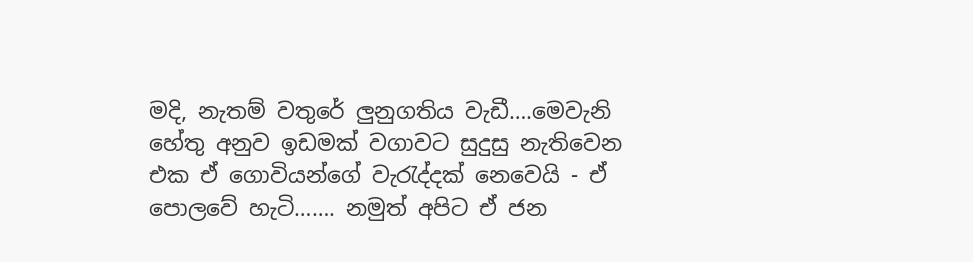මදි, නැතම් වතුරේ ලුනුගතිය වැඩී….මෙවැනි හේතු අනුව ඉඩමක් වගාවට සුදුසු නැතිවෙන එක ඒ ගොවියන්ගේ වැරැද්දක් නෙවෙයි - ඒ පොලවේ හැටි……. නමුත් අපිට ඒ ජන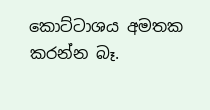කොට්ටාශය අමතක කරන්න බෑ.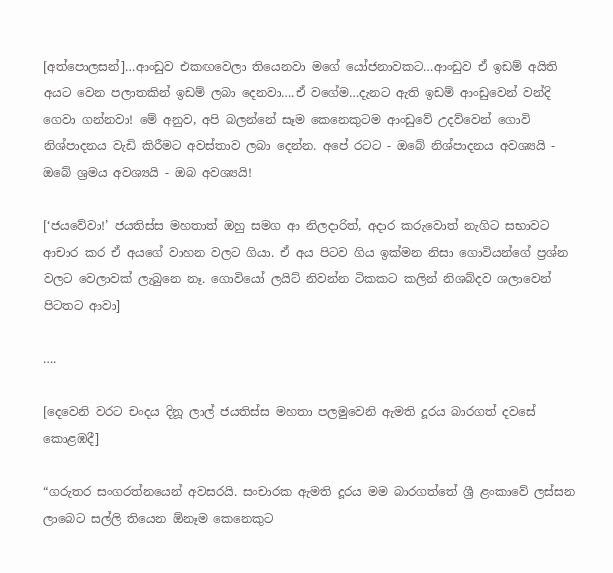[අත්පොලසන්]…ආංඩුව එකඟවෙලා තියෙනවා මගේ යෝජනාවකට…ආංඩුව ඒ ඉඩම් අයිති අයට වෙන පලාතකින් ඉඩම් ලබා දෙනවා….ඒ වගේම…දැනට ඇති ඉඩම් ආංඩුවෙන් වන්දි ගෙවා ගන්නවා! මේ අනුව, අපි බලන්නේ සෑම කෙනෙකුටම ආංඩුවේ උදව්වෙන් ගොවි නිශ්පාදනය වැඩි කිරීමට අවස්තාව ලබා දෙන්න. අපේ රටට - ඔබේ නිශ්පාදනය අවශ්‍යයි - ඔබේ ශ්‍රමය අවශ්‍යයි - ඔබ අවශ්‍යයි!

[‘ජයවේවා!’ ජයතිස්ස මහතාත් ඔහු සමග ආ නිලදාරිත්, අදාර කරුවොත් නැගිට සභාවට ආචාර කර ඒ අයගේ වාහන වලට ගියා. ඒ අය පිටව ගිය ඉක්මන නිසා ගොවියන්ගේ ප්‍රශ්න වලට වෙලාවක් ලැබුනෙ නෑ. ගොවියෝ ලයිට් නිවන්න ටිකකට කලින් නිශබ්දව ශලාවෙන් පිටතට ආවා]

….

[දෙවෙනි වරට චංදය දිනූ ලාල් ජයතිස්ස මහතා පලමුවෙනි ඇමති දූරය බාරගත් දවසේ කොළඹදී]

“ගරුතර සංගරත්නයෙන් අවසරයි. සංචාරක ඇමති දූරය මම බාරගත්තේ ශ්‍රී ළංකාවේ ලස්සන ලාබෙට සල්ලි තියෙන ඕනෑම කෙනෙකුට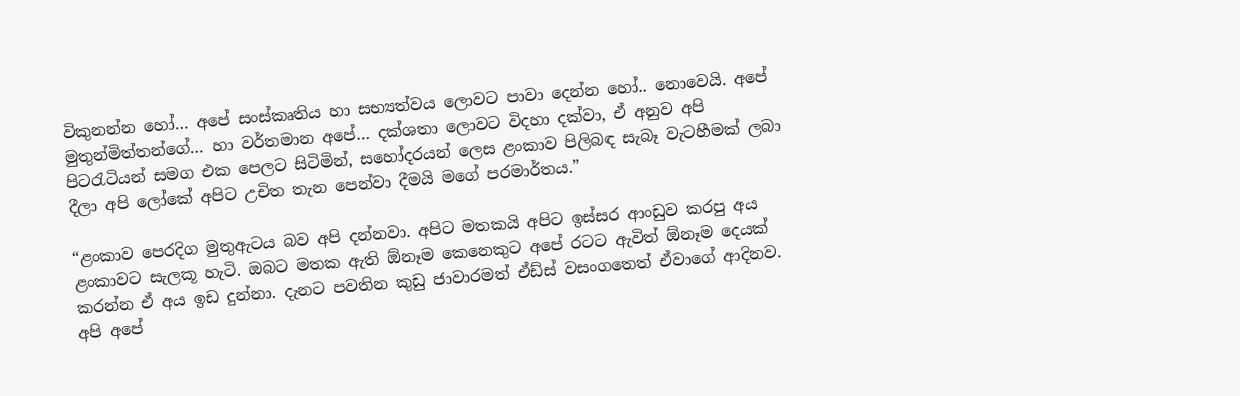විකුනන්න හෝ… අපේ සංස්කෘතිය හා සභ්‍යත්වය ලොවට පාවා දෙන්න හෝ.. නොවෙයි. අපේ මුතුන්මිත්තන්ගේ… හා වර්තමාන අපේ… දක්ශතා ලොවට විදහා දක්වා, ඒ අනුව අපි පිටරැටියන් සමග එක පෙලට සිටිමින්, සහෝදරයන් ලෙස ළංකාව පිලිබඳ සැබෑ වැටහීමක් ලබා දීලා අපි ලෝකේ අපිට උචිත තැන පෙන්වා දීමයි මගේ පරමාර්තය.”

“ළංකාව පෙරදිග මුතුඇටය බව අපි දන්නවා. අපිට මතකයි අපිට ඉස්සර ආංඩුව කරපු අය ළංකාවට සැලකූ හැටි. ඔබට මතක ඇති ඕනෑම කෙනෙකුට අපේ රටට ඇවිත් ඕනෑම දෙයක් කරන්න ඒ අය ඉඩ දුන්නා. දැනට පවතින කුඩු ජාවාරමත් ඒඩ්ස් වසංගතෙත් ඒවාගේ ආදිනව. අපි අපේ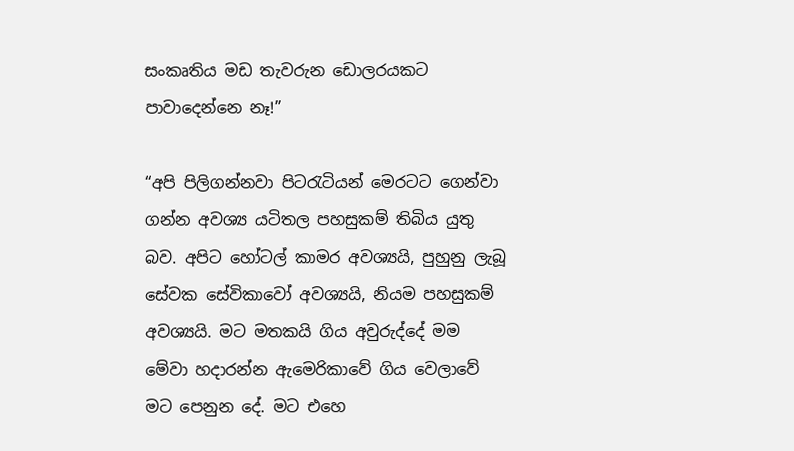සංකෘතිය මඩ තැවරුන ඩොලරයකට පාවාදෙන්නෙ නෑ!”

“අපි පිලිගන්නවා පිටරැටියන් මෙරටට ගෙන්වා ගන්න අවශ්‍ය යටිතල පහසුකම් තිබිය යුතු බව. අපිට හෝටල් කාමර අවශ්‍යයි, පුහුනු ලැබූ සේවක සේවිකාවෝ අවශ්‍යයි, නියම පහසුකම් අවශ්‍යයි. මට මතකයි ගිය අවුරුද්දේ මම මේවා හදාරන්න ඇමෙරිකාවේ ගිය වෙලාවේ මට පෙනුන දේ. මට එහෙ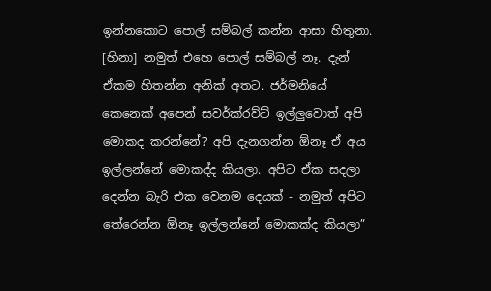ඉන්නකොට පොල් සම්බල් කන්න ආසා හිතුනා. [හිනා] නමුත් එහෙ පොල් සම්බල් නෑ. දැන් ඒකම හිතන්න අනික් අතට. ජර්මනියේ කෙනෙක් අපෙන් සවර්ක්රව්ට් ඉල්ලුවොත් අපි මොකද කරන්නේ? අපි දැනගන්න ඕනෑ ඒ අය ඉල්ලන්නේ මොකද්ද කියලා. අපිට ඒක සදලා දෙන්න බැරි එක වෙනම දෙයක් - නමුත් අපිට තේරෙන්න ඕනෑ ඉල්ලන්නේ මොකක්ද කියලා”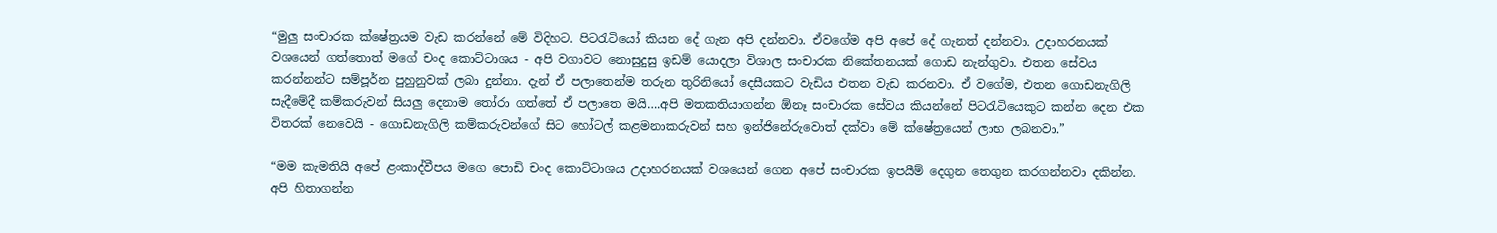“මුලු සංචාරක ක්ෂේත්‍රයම වැඩ කරන්නේ මේ විදිහට. පිටරැටියෝ කියන දේ ගැන අපි දන්නවා. ඒවගේම අපි අපේ දේ ගැනත් දන්නවා. උදාහරනයක් වශයෙන් ගත්තොත් මගේ චංද කොට්ටාශය - අපි වගාවට නොසුදුසු ඉඩම් යොදලා විශාල සංචාරක නිකේතනයක් ගොඩ නැන්ගුවා. එතන සේවය කරන්නන්ට සම්පූර්න පුහුනුවක් ලබා දුන්නා. දැන් ඒ පලාතෙන්ම තරුන තුරිනියෝ දෙසීයකට වැඩිය එතන වැඩ කරනවා. ඒ වගේම, එතන ගොඩනැගිලි සැදීමේදී කම්කරුවන් සියලු දෙනාම තෝරා ගත්තේ ඒ පලාතෙ මයි….අපි මතකතියාගන්න ඕනෑ සංචාරක සේවය කියන්නේ පිටරැටියෙකුට කන්න දෙන එක විතරක් නෙවෙයි - ගොඩනැගිලි කම්කරුවන්ගේ සිට හෝටල් කළමනාකරුවන් සහ ඉන්ජිනේරුවොත් දක්වා මේ ක්ෂේත්‍රයෙන් ලාභ ලබනවා.”

“මම කැමතියි අපේ ළංකාද්වීපය මගෙ පොඩි චංද කොට්ටාශය උදාහරනයක් වශයෙන් ගෙන අපේ සංචාරක ඉපයීම් දෙගුන තෙගුන කරගන්නවා දකින්න. අපි හිතාගන්න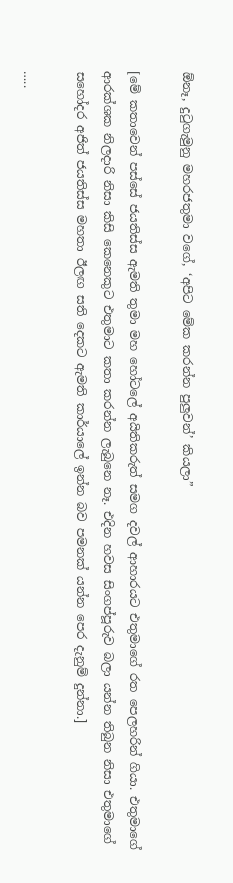ඕනෑ, දුටුගැමුනු මහරජතුමා වගේ, ‘අපිට මේක කරන්න පුලුවන්’ කියලා”

[මේ කතාවෙන් පස්සේ ජයතිස්ස ඇමති තුමා මහ හෝටලේ අයිතිකරුත් සමග දවල් ආහාරයට එතුමාගේ රත පෙලහරින් ගියා. එතුමාගේ ආරක්ශක නිලදාරි නිසා කිසි කෙනෙකුට එතුමාට කතා කරන්න ලැබුනෙ නෑ. එදින හවස සිංගප්පූරුව බලා යන්න තිබුන නිසා එතුමාගේ සහෝදර අජිත් ජයතිස්ස මහතා ඊලඟ සති දෙකට ඇමති කාර්යාලේ ඉන්න බව පමනක් යන්න පෙර දැනුම් දුන්නා.]

…..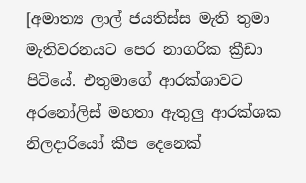[අමාත්‍ය ලාල් ජයතිස්ස මැති තුමා මැතිවරනයට පෙර නාගරික ක්‍රීඩා පිටියේ. එතුමාගේ ආරක්ශාවට අරනෝලිස් මහතා ඇතුලු ආරක්ශක නිලදාරියෝ කීප දෙනෙක්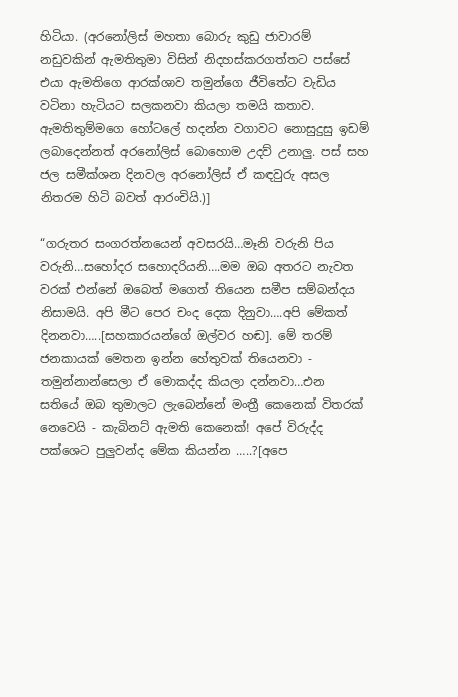හිටියා. (අරනෝලිස් මහතා බොරු කුඩු ජාවාරම් නඩුවකින් ඇමතිතුමා විසින් නිදහස්කරගත්තට පස්සේ එයා ඇමතිගෙ ආරක්ශාව තමුන්ගෙ ජීවිතේට වැඩිය වටිනා හැටියට සලකනවා කියලා තමයි කතාව. ඇමතිතුම්මගෙ හෝටලේ හදන්න වගාවට නොසුදුසු ඉඩම් ලබාදෙන්නත් අරනෝලිස් බොහොම උදව් උනාලු. පස් සහ ජල සමීක්ශන දිනවල අරනෝලිස් ඒ කඳවුරු අසල නිතරම හිටි බවත් ආරංචියි.)]

“ගරුතර සංගරත්නයෙන් අවසරයි…මෑනි වරුනි පිය වරුනි…සහෝදර සහොදරියනි….මම ඔබ අතරට නැවත වරක් එන්නේ ඔබෙත් මගෙත් තියෙන සමීප සම්බන්දය නිසාමයි. අපි මීට පෙර චංද දෙක දිනුවා….අපි මේකත් දිනනවා…..[සහකාරයන්ගේ ඔල්වර හඬ]. මේ තරම් ජනකායක් මෙතන ඉන්න හේතුවක් තියෙනවා - තමුන්නාන්සෙලා ඒ මොකද්ද කියලා දන්නවා…එන සතියේ ඔබ තුමාලට ලැබෙන්නේ මංත්‍රී කෙනෙක් විතරක් නෙවෙයි - කැබිනට් ඇමති කෙනෙක්! අපේ විරුද්ද පක්ශෙට පුලුවන්ද මේක කියන්න …..?[අපෙ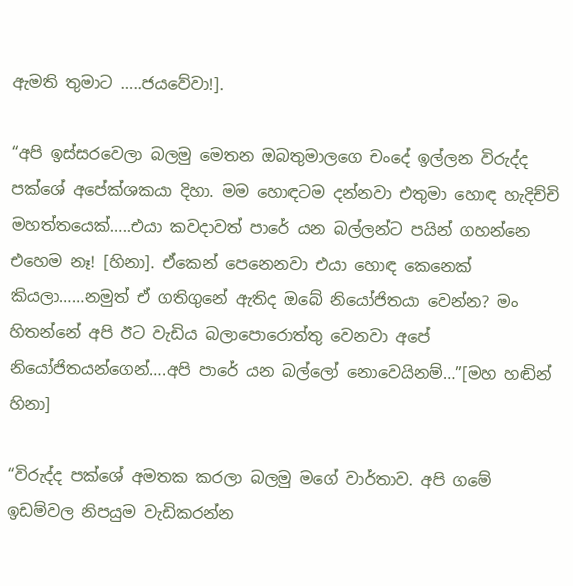ඇමති තුමාට …..ජයවේවා!].

“අපි ඉස්සරවෙලා බලමු මෙතන ඔබතුමාලගෙ චංදේ ඉල්ලන විරුද්ද පක්ශේ අපේක්ශකයා දිහා. මම හොඳටම දන්නවා එතුමා හොඳ හැදිච්චි මහත්තයෙක්…..එයා කවදාවත් පාරේ යන බල්ලන්ට පයින් ගහන්නෙ එහෙම නෑ! [හිනා]. ඒකෙන් පෙනෙනවා එයා හොඳ කෙනෙක් කියලා……නමුත් ඒ ගතිගුනේ ඇතිද ඔබේ නියෝජිතයා වෙන්න? මං හිතන්නේ අපි ඊට වැඩිය බලාපොරොත්තු වෙනවා අපේ නියෝජිතයන්ගෙන්….අපි පාරේ යන බල්ලෝ නොවෙයිනම්…”[මහ හඬින් හිනා]

“විරුද්ද පක්ශේ අමතක කරලා බලමු මගේ වාර්තාව. අපි ගමේ ඉඩම්වල නිපයුම වැඩිකරන්න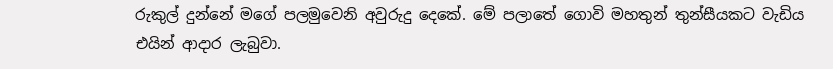රුකුල් දුන්නේ මගේ පලමුවෙනි අවුරුදු දෙකේ. මේ පලාතේ ගොවි මහතුන් තුන්සීයකට වැඩිය එයින් ආදාර ලැබුවා.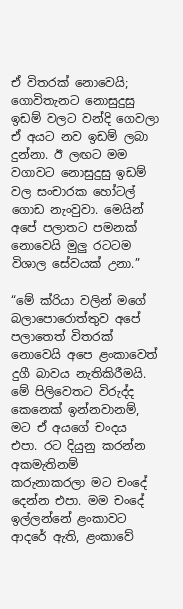ඒ විතරක් නොවෙයි; ගොවිතැනට නොසුදුසු ඉඩම් වලට වන්දි ගෙවලා ඒ අයට නව ඉඩම් ලබා දුන්නා. ඊ ලඟට මම වගාවට නොසුදුසු ඉඩම් වල සංචාරක හෝටල් ගොඩ නැංවුවා. මෙයින් අපේ පලාතට පමනක් නොවෙයි මුලු රටටම විශාල සේවයක් උනා.”

“මේ ක්රියා වලින් මගේ බලාපොරොත්තුව අපේ පලාතෙත් විතරක් නොවෙයි අපෙ ළංකාවෙත් දුගී බාවය නැතිකිරීමයි. මේ පිලිවෙතට විරුද්ද කෙනෙක් ඉන්නවානම්, මට ඒ අයගේ චංදය එපා. රට දියුනු කරන්න අකමැතිනම් කරුනාකරලා මට චංදේ දෙන්න එපා. මම චංදේ ඉල්ලන්නේ ළංකාවට ආදරේ ඇති, ළංකාවේ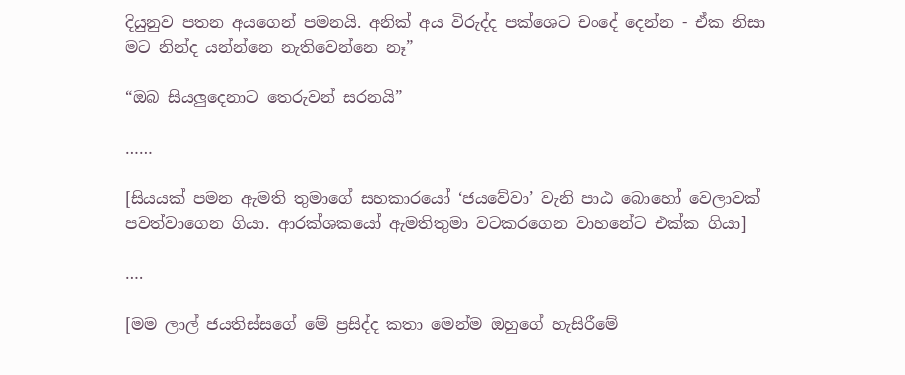දියුනුව පතන අයගෙන් පමනයි. අනික් අය විරුද්ද පක්ශෙට චංදේ දෙන්න - ඒක නිසා මට නින්ද යන්න්නෙ නැතිවෙන්නෙ නෑ”

“ඔබ සියලුදෙනාට තෙරුවන් සරනයි”

……

[සියයක් පමන ඇමති තුමාගේ සහකාරයෝ ‘ජයවේවා’ වැනි පාඨ බොහෝ වෙලාවක් පවත්වාගෙන ගියා. ආරක්ශකයෝ ඇමතිතුමා වටකරගෙන වාහනේට එක්ක ගියා]

….

[මම ලාල් ජයතිස්සගේ මේ ප්‍රසිද්ද කතා මෙන්ම ඔහුගේ හැසිරීමේ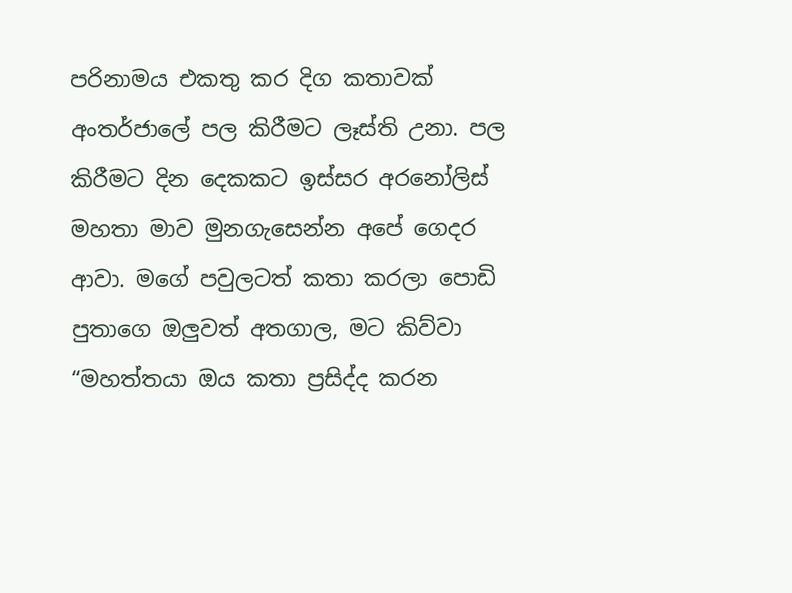පරිනාමය එකතු කර දිග කතාවක් අංතර්ජාලේ පල කිරීමට ලෑස්ති උනා. පල කිරීමට දින දෙකකට ඉස්සර අරනෝලිස් මහතා මාව මුනගැසෙන්න අපේ ගෙදර ආවා. මගේ පවුලටත් කතා කරලා පොඩි පුතාගෙ ඔලුවත් අතගාල, මට කිව්වා “මහත්තයා ඔය කතා ප්‍රසිද්ද කරන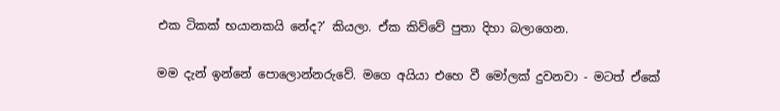එක ටිකක් භයානකයි නේද?’ කියලා. ඒක කිව්වේ පුතා දිහා බලාගෙන.

මම දැන් ඉන්නේ පොලොන්නරුවේ. මගෙ අයියා එහෙ වී මෝලක් දුවනවා - මටත් ඒකේ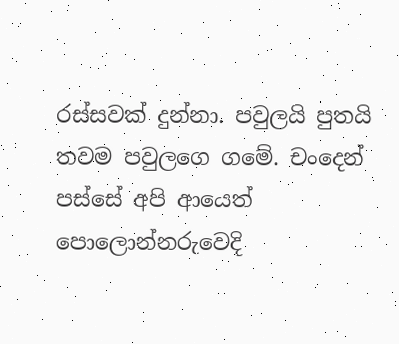රස්සවක් දුන්නා. පවුලයි පුතයි තවම පවුලගෙ ගමේ. චංදෙන් පස්සේ අපි ආයෙත් පොලොන්නරුවෙදි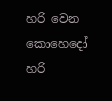හරි වෙන කොහෙදෝ හරි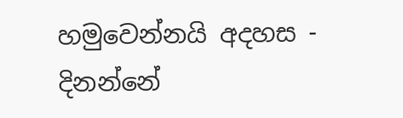හමුවෙන්නයි අදහස - දිනන්නේ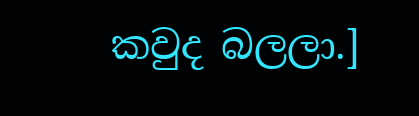කවුද බලලා.]